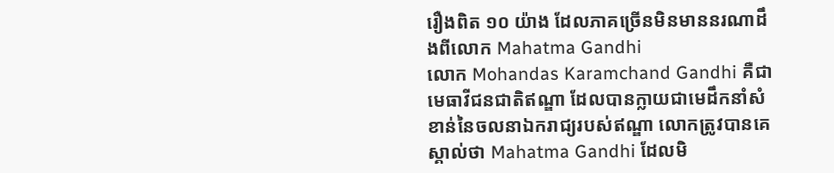រឿងពិត ១០ យ៉ាង ដែលភាគច្រើនមិនមាននរណាដឹងពីលោក Mahatma Gandhi
លោក Mohandas Karamchand Gandhi គឺជាមេធាវីជនជាតិឥណ្ឌា ដែលបានក្លាយជាមេដឹកនាំសំខាន់នៃចលនាឯករាជ្យរបស់ឥណ្ឌា លោកត្រូវបានគេស្គាល់ថា Mahatma Gandhi ដែលមិ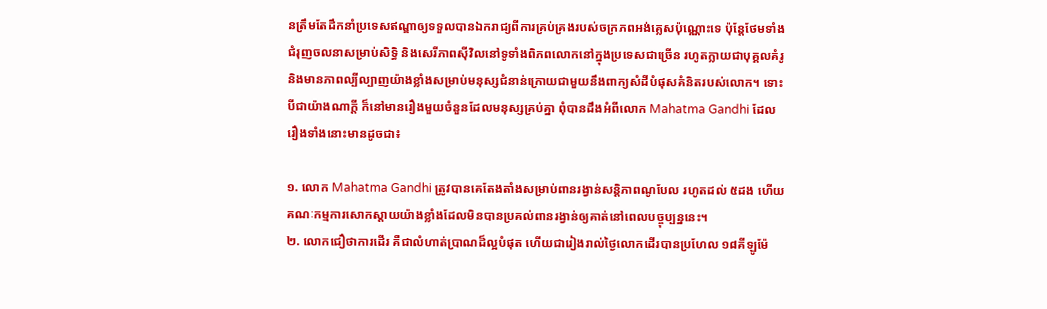នត្រឹមតែដឹកនាំប្រទេសឥណ្ឌាឲ្យទទួលបានឯករាជ្យពីការគ្រប់គ្រងរបស់ចក្រភពអង់គ្លេសប៉ុណ្ណោះទេ ប៉ុន្តែថែមទាំងជំរុញចលនាសម្រាប់សិទិ្ធ និងសេរីភាពស៊ីវិលនៅទូទាំងពិភពលោកនៅក្នុងប្រទេសជាច្រើន រហូតក្លាយជាបុគ្គលគំរូ និងមានភាពល្បីល្បាញយ៉ាងខ្លាំងសម្រាប់មនុស្សជំនាន់ក្រោយជាមួយនឹងពាក្យសំដីបំផុសគំនិតរបស់លោក។ ទោះបីជាយ៉ាងណាក្ដី ក៏នៅមានរឿងមួយចំនួនដែលមនុស្សគ្រប់គ្នា ពុំបានដឹងអំពីលោក Mahatma Gandhi ដែលរឿងទាំងនោះមានដូចជា៖

១. លោក Mahatma Gandhi ត្រូវបានគេតែងតាំងសម្រាប់ពានរង្វាន់សន្តិភាពណូបែល រហូតដល់ ៥ដង ហើយគណៈកម្មការសោកស្ដាយយ៉ាងខ្លាំងដែលមិនបានប្រគល់ពានរង្វាន់ឲ្យគាត់នៅពេលបច្ចុប្បន្ននេះ។
២. លោកជឿថាការដើរ គឺជាលំហាត់ប្រាណដ៏ល្អបំផុត ហើយជារៀងរាល់ថ្ងៃលោកដើរបានប្រហែល ១៨គីឡូម៉ែ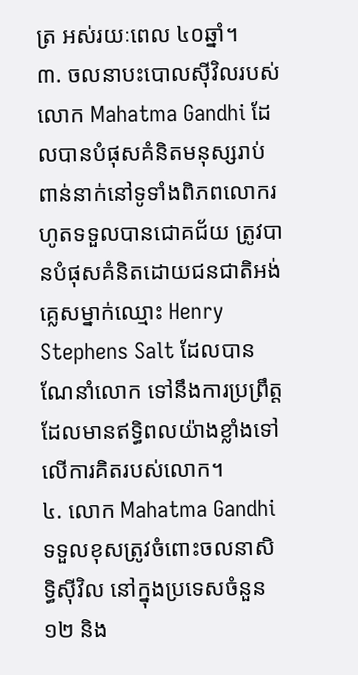ត្រ អស់រយៈពេល ៤០ឆ្នាំ។
៣. ចលនាបះបោលស៊ីវិលរបស់លោក Mahatma Gandhi ដែលបានបំផុសគំនិតមនុស្សរាប់ពាន់នាក់នៅទូទាំងពិភពលោករហូតទទួលបានជោគជ័យ ត្រូវបានបំផុសគំនិតដោយជនជាតិអង់គ្លេសម្នាក់ឈ្មោះ Henry Stephens Salt ដែលបានណែនាំលោក ទៅនឹងការប្រព្រឹត្ដ ដែលមានឥទ្ធិពលយ៉ាងខ្លាំងទៅលើការគិតរបស់លោក។
៤. លោក Mahatma Gandhi ទទួលខុសត្រូវចំពោះចលនាសិទ្ធិស៊ីវិល នៅក្នុងប្រទេសចំនួន ១២ និង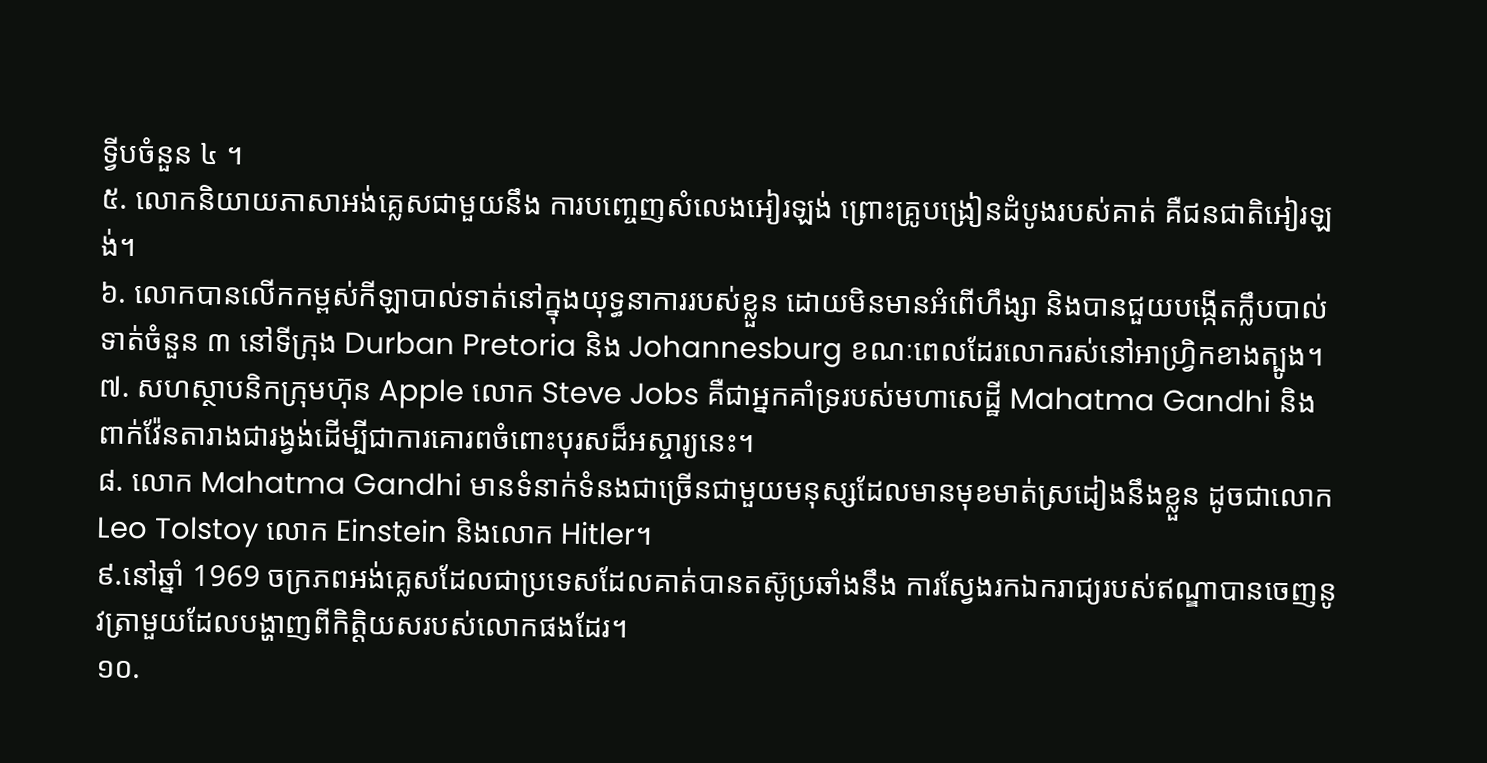ទ្វីបចំនួន ៤ ។
៥. លោកនិយាយភាសាអង់គ្លេសជាមួយនឹង ការបញ្ចេញសំលេងអៀរឡង់ ព្រោះគ្រូបង្រៀនដំបូងរបស់គាត់ គឺជនជាតិអៀរឡង់។
៦. លោកបានលើកកម្ពស់កីឡាបាល់ទាត់នៅក្នុងយុទ្ធនាការរបស់ខ្លួន ដោយមិនមានអំពើហឹង្សា និងបានជួយបង្កើតក្លឹបបាល់ទាត់ចំនួន ៣ នៅទីក្រុង Durban Pretoria និង Johannesburg ខណៈពេលដែរលោករស់នៅអាហ្រ្វិកខាងត្បូង។
៧. សហស្ថាបនិកក្រុមហ៊ុន Apple លោក Steve Jobs គឺជាអ្នកគាំទ្ររបស់មហាសេដ្ឋី Mahatma Gandhi និងពាក់វ៉ែនតារាងជារង្វង់ដើម្បីជាការគោរពចំពោះបុរសដ៏អស្ចារ្យនេះ។
៨. លោក Mahatma Gandhi មានទំនាក់ទំនងជាច្រើនជាមួយមនុស្សដែលមានមុខមាត់ស្រដៀងនឹងខ្លួន ដូចជាលោក Leo Tolstoy លោក Einstein និងលោក Hitler។
៩.នៅឆ្នាំ 1969 ចក្រភពអង់គ្លេសដែលជាប្រទេសដែលគាត់បានតស៊ូប្រឆាំងនឹង ការស្វែងរកឯករាជ្យរបស់ឥណ្ឌាបានចេញនូវត្រាមួយដែលបង្ហាញពីកិត្តិយសរបស់លោកផងដែរ។
១០.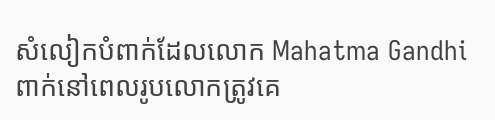សំលៀកបំពាក់ដែលលោក Mahatma Gandhi ពាក់នៅពេលរូបលោកត្រូវគេ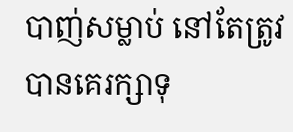បាញ់សម្លាប់ នៅតែត្រូវបានគេរក្សាទុ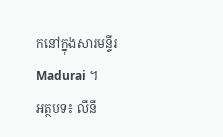កនៅក្នុងសារមន្ទីរ Madurai ។
អត្ថបទ៖ លីនី